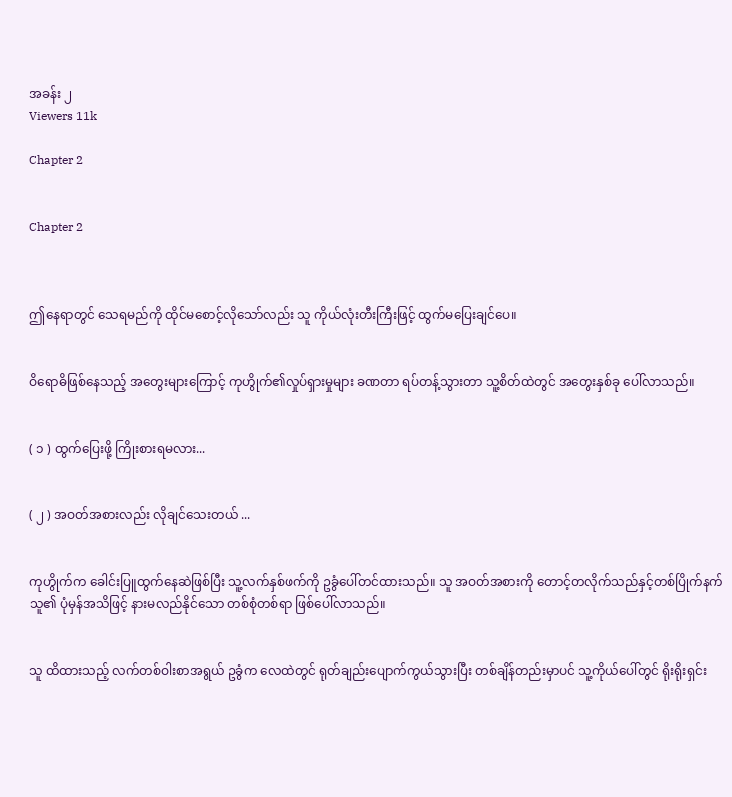အခန်း ၂
Viewers 11k

Chapter 2


Chapter 2



ဤနေရာတွင် သေရမည်ကို ထိုင်မစောင့်လိုသော်လည်း သူ ကိုယ်လုံးတီးကြီးဖြင့် ထွက်မပြေးချင်ပေ။


ဝိရောဓိဖြစ်နေသည့် အတွေးများကြောင့် ကုဟွိုက်၏လှုပ်ရှားမှုများ ခဏတာ ရပ်တန့်သွားတာ သူ့စိတ်ထဲတွင် အတွေးနှစ်ခု ပေါ်လာသည်။


( ၁ ) ထွက်ပြေးဖို့ ကြိုးစားရမလား...


( ၂ ) အဝတ်အစားလည်း လိုချင်သေးတယ် ...


ကုဟွိုက်က ခေါင်းပြူထွက်နေဆဲဖြစ်ပြီး သူ့လက်နှစ်ဖက်ကို ဥခွံပေါ်တင်ထားသည်။ သူ အဝတ်အစားကို တောင့်တလိုက်သည်နှင့်တစ်ပြိုက်နက်  သူ၏ ပုံမှန်အသိဖြင့် နားမလည်နိုင်သော တစ်စုံတစ်ရာ ဖြစ်ပေါ်လာသည်။


သူ ထိထားသည့် လက်တစ်ဝါးစာအရွယ် ဥခွံက လေထဲတွင် ရုတ်ချည်းပျောက်ကွယ်သွားပြီး တစ်ချိန်တည်းမှာပင် သူ့ကိုယ်ပေါ်တွင် ရိုးရိုးရှင်း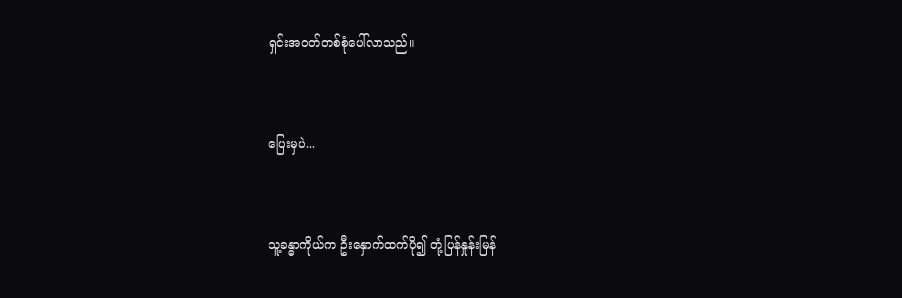ရှင်းအဝတ်တစ်စုံပေါ်လာသည်။


ပြေးမှပဲ...


သူ့ခန္ဓာကိုယ်က ဦးနှောက်ထက်ပို၍ တုံ့ပြန်နှုန်းမြန်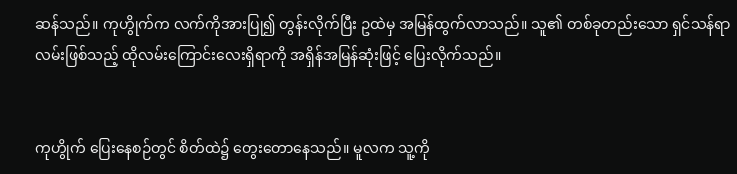ဆန်သည်။ ကုဟွိုက်က လက်ကိုအားပြု၍ တွန်းလိုက်ပြီး ဥထဲမှ အမြန်ထွက်လာသည်။ သူ၏ တစ်ခုတည်းသော ရှင်သန်ရာလမ်းဖြစ်သည့် ထိုလမ်းကြောင်းလေးရှိရာကို အရှိန်အမြန်ဆုံးဖြင့် ပြေးလိုက်သည်။


ကုဟွိုက် ပြေးနေစဉ်တွင် စိတ်ထဲ၌ တွေးတောနေသည်။ မူလက သူ့ကို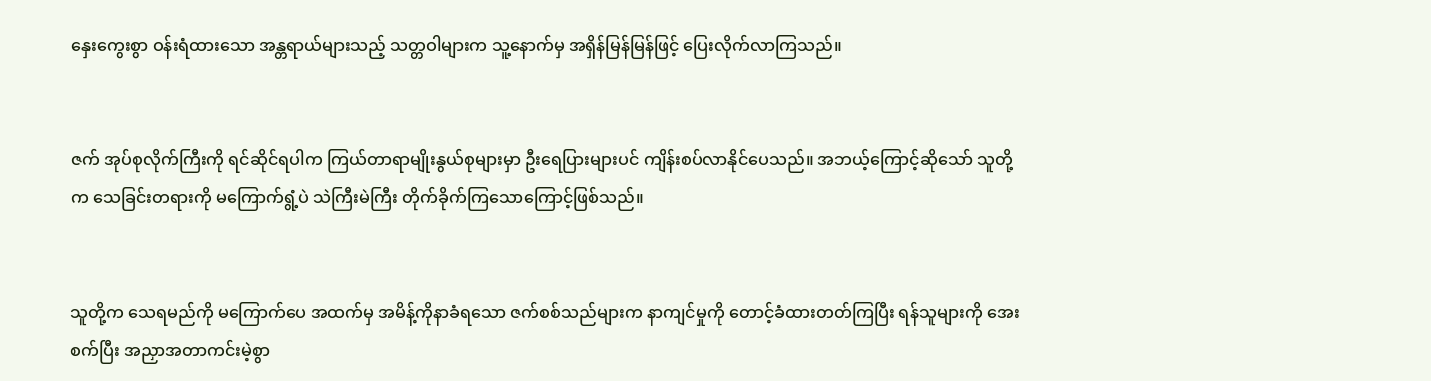နှေးကွေးစွာ ဝန်းရံထားသော အန္တရာယ်များသည့် သတ္တဝါများက သူ့နောက်မှ အရှိန်မြန်မြန်ဖြင့် ပြေးလိုက်လာကြသည်။


ဇက် အုပ်စုလိုက်ကြီးကို ရင်ဆိုင်ရပါက ကြယ်တာရာမျိုးနွယ်စုများမှာ ဦးရေပြားများပင် ကျိန်းစပ်လာနိုင်ပေသည်။ အဘယ့်ကြောင့်ဆိုသော် သူတို့က သေခြင်းတရားကို မကြောက်ရွံ့ပဲ သဲကြီးမဲကြီး တိုက်ခိုက်ကြသောကြောင့်ဖြစ်သည်။


သူတို့က သေရမည်ကို မကြောက်ပေ အထက်မှ အမိန့်ကိုနာခံရသော ဇက်စစ်သည်များက နာကျင်မှုကို တောင့်ခံထားတတ်ကြပြီး ရန်သူများကို အေးစက်ပြီး အညှာအတာကင်းမဲ့စွာ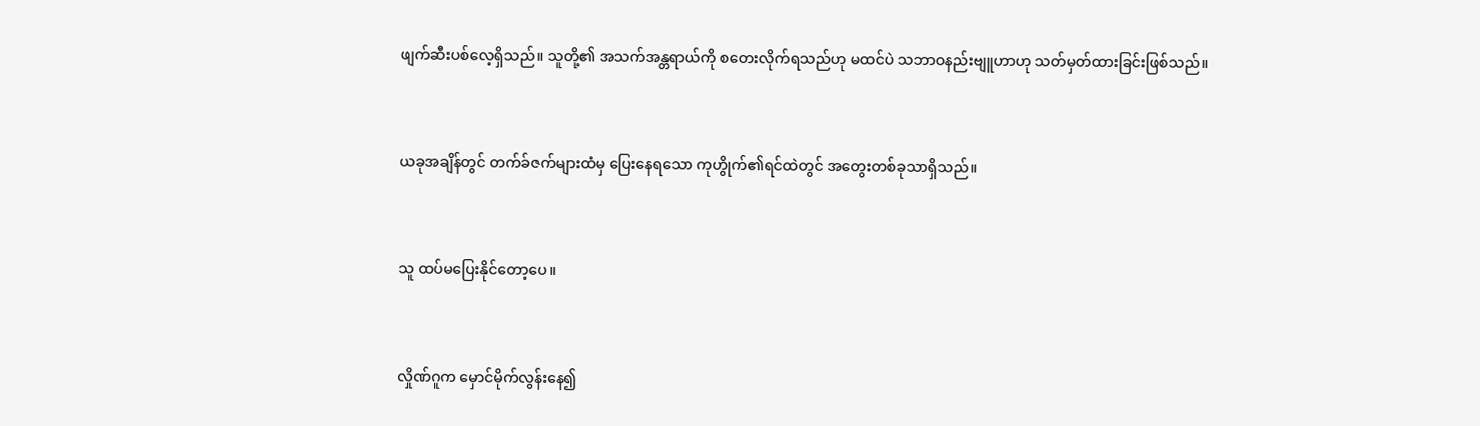ဖျက်ဆီးပစ်လေ့ရှိသည်။ သူတို့၏ အသက်အန္တရာယ်ကို စတေးလိုက်ရသည်ဟု မထင်ပဲ သဘာဝနည်းဗျူဟာဟု သတ်မှတ်ထားခြင်းဖြစ်သည်။


ယခုအချိန်တွင် တက်ခ်ဇက်များထံမှ ပြေးနေရသော ကုဟွိုက်၏ရင်ထဲတွင် အတွေးတစ်ခုသာရှိသည်။


သူ ထပ်မပြေးနိုင်တော့ပေ။


လှိုဏ်ဂူက မှောင်မိုက်လွန်းနေ၍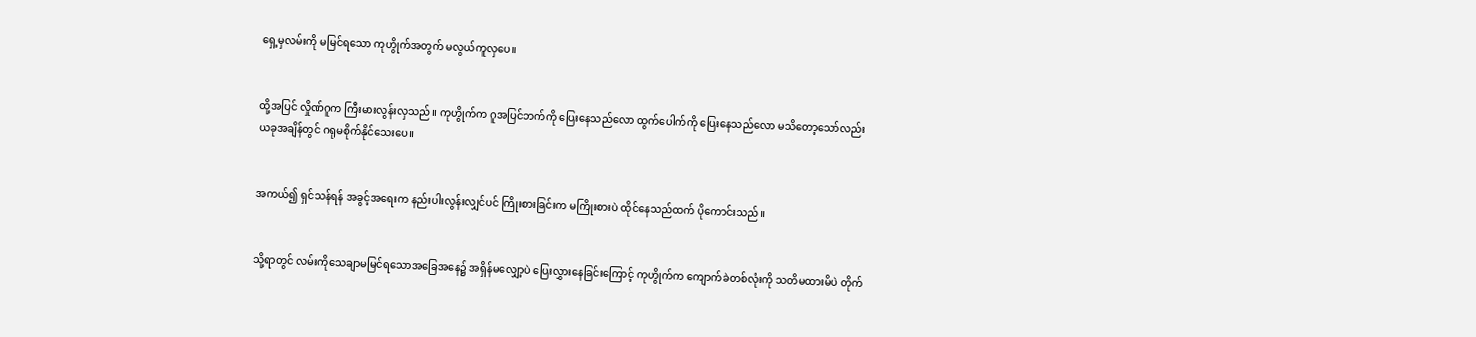ရှေ့မှလမ်းကို မမြင်ရသော ကုဟွိုက်အတွက် မလွယ်ကူလှပေ။


ထို့အပြင် လှိုဏ်ဂူက ကြီးမားလွန်းလှသည်။ ကုဟွိုက်က ဂူအပြင်ဘက်ကို ပြေးနေသည်လော ထွက်ပေါက်ကို ပြေးနေသည်လော မသိတော့သော်လည်း ယခုအချိန်တွင် ဂရုမစိုက်နိုင်သေးပေ။


အကယ်၍ ရှင်သန်ရန် အခွင့်အရေးက နည်းပါးလွန်းလျှင်ပင် ကြိုးစားခြင်းက မကြိုးစားပဲ ထိုင်နေသည်ထက် ပိုကောင်းသည်။


သို့ရာတွင် လမ်းကိုသေချာမမြင်ရသောအခြေအနေ၌ အရှိန်မလျှော့ပဲ ပြေးလွှားနေခြင်းကြောင့် ကုဟွိုက်က ကျောက်ခဲတစ်လုံးကို သတိမထားမိပဲ တိုက်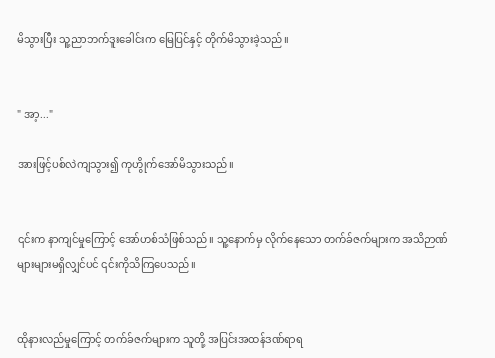မိသွားပြီး သူ့‌ညာဘက်ဒူးခေါင်းက မြေပြင်နှင့် တိုက်မိသွားခဲ့သည်။


" အာ့..."

အားဖြင့်ပစ်လဲကျသွား၍ ကုဟွိုက်အော်မိသွားသည်။


၎င်းက နာကျင်မှုကြောင့် အော်ဟစ်သံဖြစ်သည်။ သူ့နောက်မှ လိုက်နေသော တက်ခ်ဇက်များက အသိဉာဏ်များများမရှိလျှင်ပင် ၎င်းကိုသိကြပေသည်။


ထိုနားလည်မှုကြောင့် တက်ခ်ဇက်များက သူတို့ အပြင်းအထန်ဒဏ်ရာရ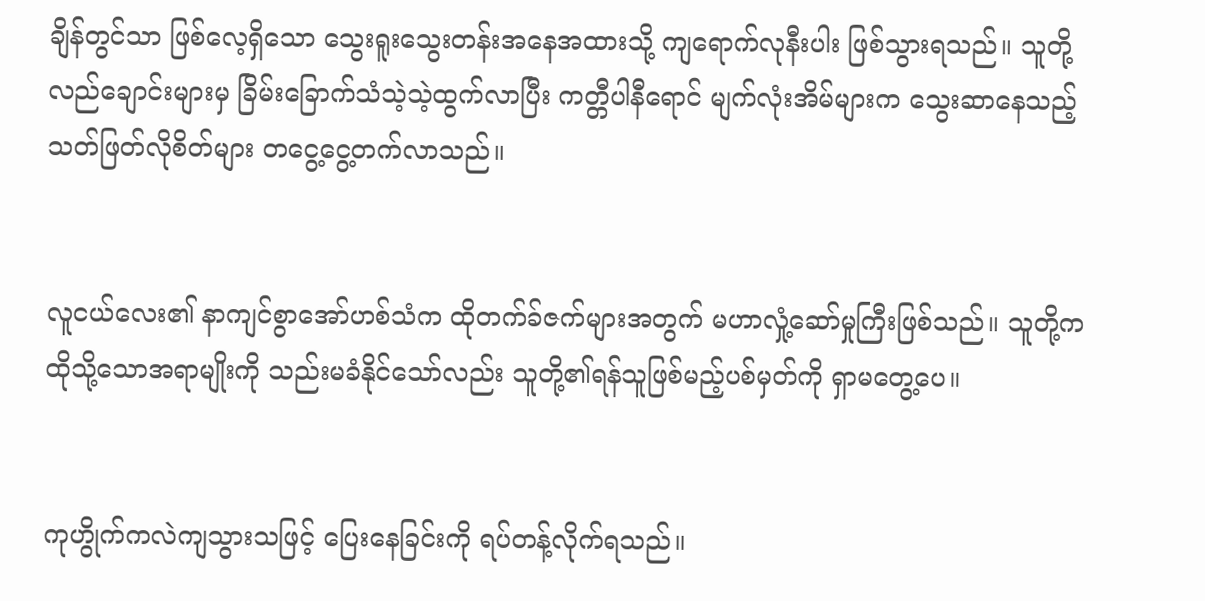ချိန်တွင်သာ ဖြစ်လေ့ရှိသော သွေးရူးသွေးတန်းအနေအထားသို့ ကျရောက်လုနီးပါး ဖြစ်သွားရသည်။ သူတို့လည်ချောင်းများမှ ခြိမ်းခြောက်သံသဲ့သဲ့ထွက်လာပြီး ကတ္တီပါနီရောင် မျက်လုံးအိမ်များက သွေးဆာနေသည့် သတ်ဖြတ်လိုစိတ်များ တငွေ့ငွေ့တက်လာသည်။


လူငယ်လေး၏ နာကျင်စွာအော်ဟစ်သံက ထိုတက်ခ်ဇက်များအတွက် မဟာလှုံ့ဆော်မှုကြီးဖြစ်သည်။ သူတို့က ထိုသို့သောအရာမျိုးကို သည်းမခံနိုင်သော်လည်း သူတို့၏ရန်သူဖြစ်မည့်ပစ်မှတ်ကို ရှာမတွေ့ပေ။


ကုဟွိုက်ကလဲကျသွားသဖြင့် ပြေးနေခြင်းကို ရပ်တန့်လိုက်ရသည်။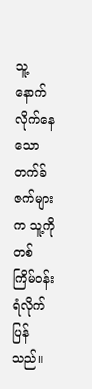သူ့နောက်လိုက်နေသော တက်ခ်ဇက်များက သူ့ကိုတစ်ကြိမ်ဝန်းရံလိုက်ပြန်သည်။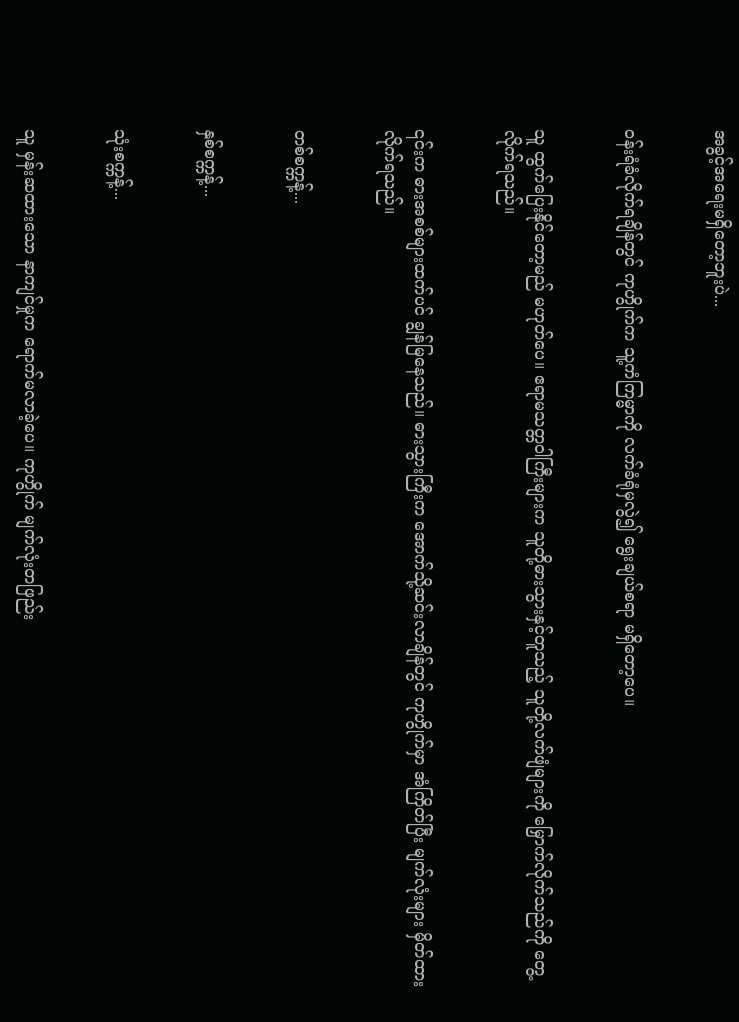အခွင့်အရေးမရှိတော့ဘူးပဲ...


ဝန်းရံခံလိုက်ရချိန်တွင် ကုဟွိုက်က သူ့ကံကြမ္မာကို လက်ခံရုံမှလွဲ၍ ရွေးချယ်စရာ မရှိတော့ပေ။


သူ ထွက်ပြေးနိုင်တော့မည် မဟုတ်ပေ။ ဧရာမသတ္တဝါကြီးများက သူတို့ဓားသွားနှင့်တူသည့် သူတို့လက်ဖျံများကို မြှောက်လိုက်သည်ကို တွေ့လိုက်ရသည်။


၎င်းက ဓားအစစ်များထက်ပင် ချွန်မြနေသည်။ ဓားသွားကြီးက အောက်သို့ဆင်းလာချိန်တွင် ကုဟွိုက်မှာ အံကြိတ်ပြီး မျက်လုံးများ မှိတ်ထားလိုက်ရသည်။


တစ်စက္ကန့်...


နှစ်စက္ကန့်...


သုံးစက္ကန့်...


သူ မှန်းဆထားသော နာကျင်မှုက ရောက်မလာခဲ့ပေ။ ကုဟွိုက် မျက်လုံးတဖြည်း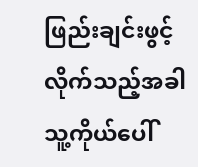ဖြည်းချင်းဖွင့်လိုက်သည့်အခါ သူ့ကိုယ်ပေါ်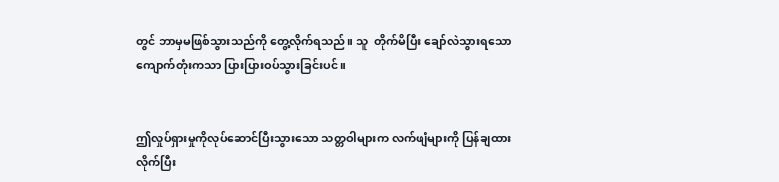တွင် ဘာမှမဖြစ်သွားသည်ကို တွေ့လိုက်ရသည်။ သူ  တိုက်မိပြီး ချော်လဲသွားရသော ကျောက်တုံးကသာ ပြားပြားဝပ်သွားခြင်းပင်။


ဤလှုပ်ရှားမှုကိုလုပ်ဆောင်ပြီးသွားသော သတ္တဝါများက လက်ဖျံများကို ပြန်ချထားလိုက်ပြီး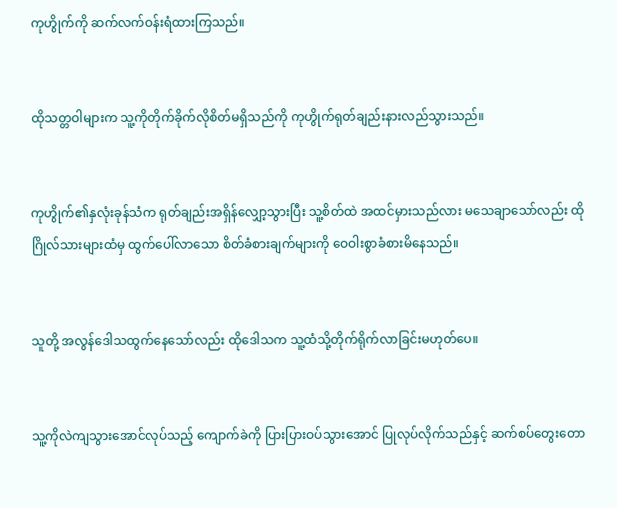ကုဟွိုက်ကို ဆက်လက်ဝန်းရံထားကြသည်။


ထိုသတ္တဝါများက သူ့ကိုတိုက်ခိုက်လိုစိတ်မရှိသည်ကို ကုဟွိုက်ရုတ်ချည်းနားလည်သွားသည်။


ကုဟွိုက်၏နှလုံးခုန်သံက ရုတ်ချည်းအရှိန်‌လျှော့သွားပြီး သူ့စိတ်ထဲ အထင်မှားသည်လား မသေချာသော်လည်း ထိုဂြိုလ်သားများထံမှ ထွက်ပေါ်လာသော စိတ်ခံစားချက်များကို ဝေဝါးစွာခံစားမိနေသည်။


သူတို့ အလွန်ဒေါသထွက်နေသော်လည်း ထိုဒေါသက သူ့ထံသို့တိုက်ရိုက်လာခြင်းမဟုတ်ပေ။


သူ့ကိုလဲကျသွားအောင်လုပ်သည့် ကျောက်ခဲကို ပြားပြားဝပ်သွားအောင် ပြုလုပ်လိုက်သည်နှင့် ဆက်စပ်တွေးတော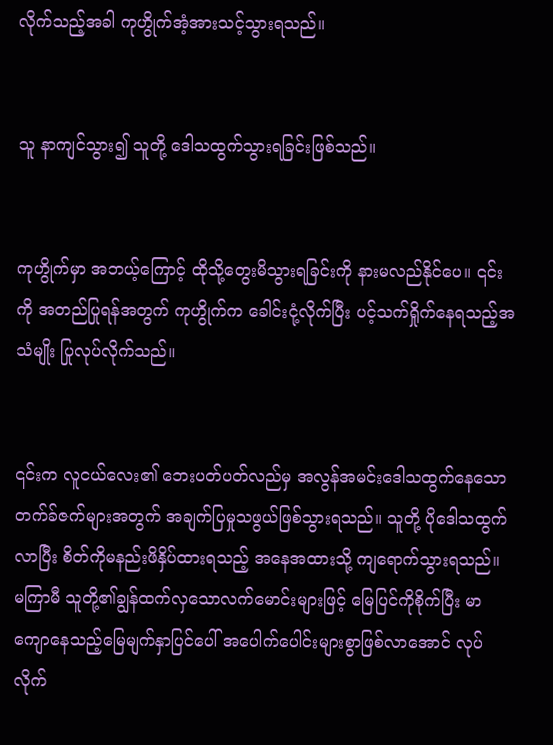လိုက်သည့်အခါ ကုဟွိုက်အံ့အားသင့်သွားရသည်။


သူ နာကျင်သွား၍ သူတို့ ဒေါသထွက်သွားရခြင်းဖြစ်သည်။


ကုဟွိုက်မှာ အဘယ့်ကြောင့် ထိုသို့တွေးမိသွားရခြင်းကို နားမလည်နိုင်ပေ။ ၎င်းကို အတည်ပြုရန်အတွက် ကုဟွိုက်က ခေါင်းငုံ့လိုက်ပြီး ပင့်သက်ရှိုက်နေရသည့်အသံမျိုး ပြုလုပ်လိုက်သည်။


၎င်းက လူငယ်လေး၏ ဘေးပတ်ပတ်လည်မှ အလွန်အမင်းဒေါသထွက်နေသော တက်ခ်ဇက်များအတွက် အချက်ပြမှုသဖွယ်ဖြစ်သွားရသည်။ သူတို့ ပိုဒေါသထွက်လာပြီး စိတ်ကိုမနည်းဖိနှိပ်ထားရသည့် အနေအထားသို့ ကျရောက်သွားရသည်။ မကြာမီ သူတို့၏ချွန်ထက်လှသောလက်မောင်းများဖြင့် မြေပြင်ကိုစိုက်ပြီး မာကျောနေသည့်မြေမျက်နှာပြင်ပေါ် အပေါက်ပေါင်းများစွာဖြစ်လာအောင် လုပ်လိုက်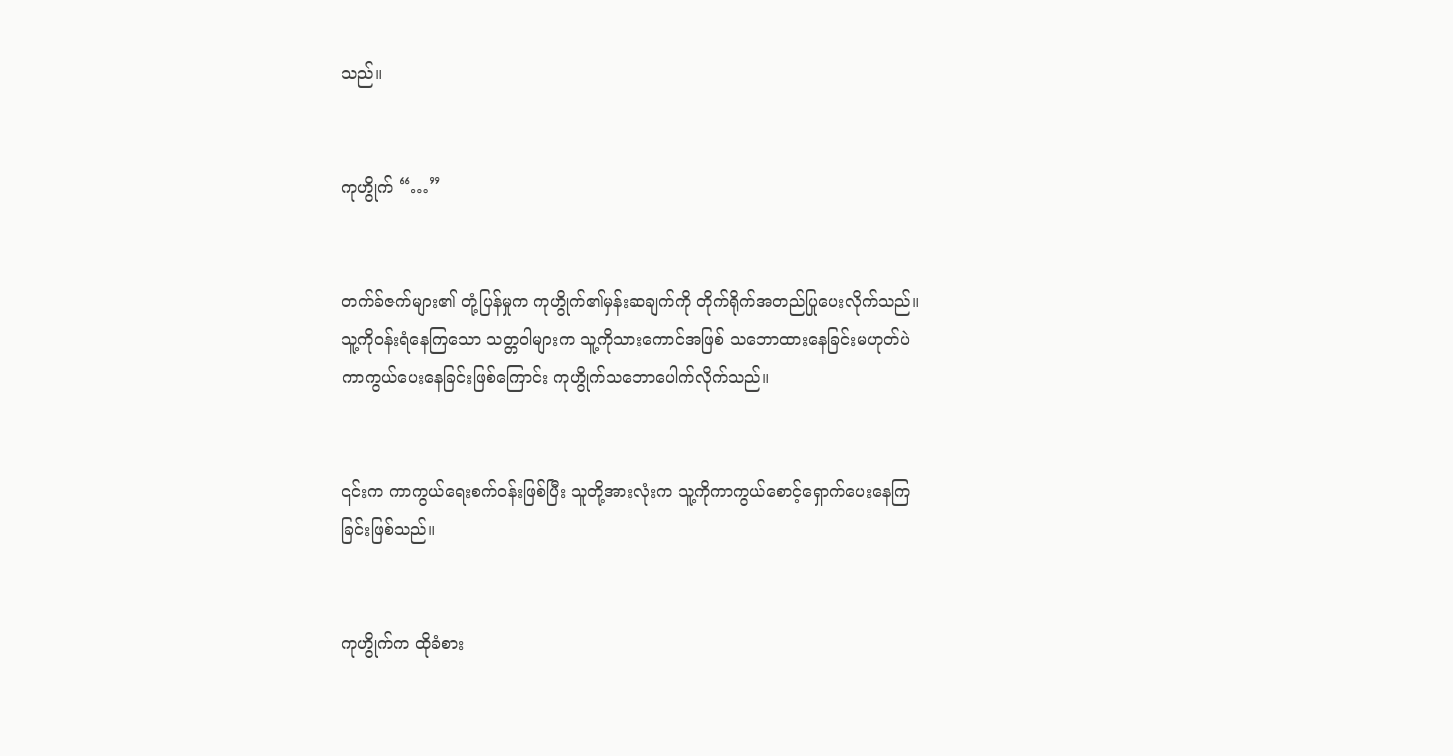သည်။


ကုဟွိုက် “…”


တက်ခ်ဇက်များ၏ တုံ့ပြန်မှုက ကုဟွိုက်၏မှန်းဆချက်ကို တိုက်ရိုက်အတည်ပြုပေးလိုက်သည်။ သူ့ကိုဝန်းရံနေကြသော သတ္တဝါများက သူ့ကိုသားကောင်အဖြစ် သဘောထားနေခြင်းမဟုတ်ပဲ ကာကွယ်ပေးနေခြင်းဖြစ်ကြောင်း ကုဟွိုက်သဘောပေါက်လိုက်သည်။


၎င်းက ကာကွယ်ရေးစက်ဝန်းဖြစ်ပြီး သူတို့အားလုံးက သူ့ကိုကာကွယ်စောင့်ရှောက်ပေးနေကြခြင်းဖြစ်သည်။


ကုဟွိုက်က ထိုခံစား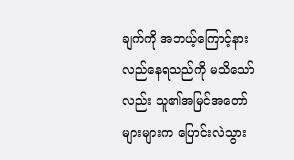ချက်ကို အဘယ့်ကြောင့်နားလည်နေရသည်ကို မသိသော်လည်း သူ၏အမြင်အတော်များများက ပြောင်းလဲသွား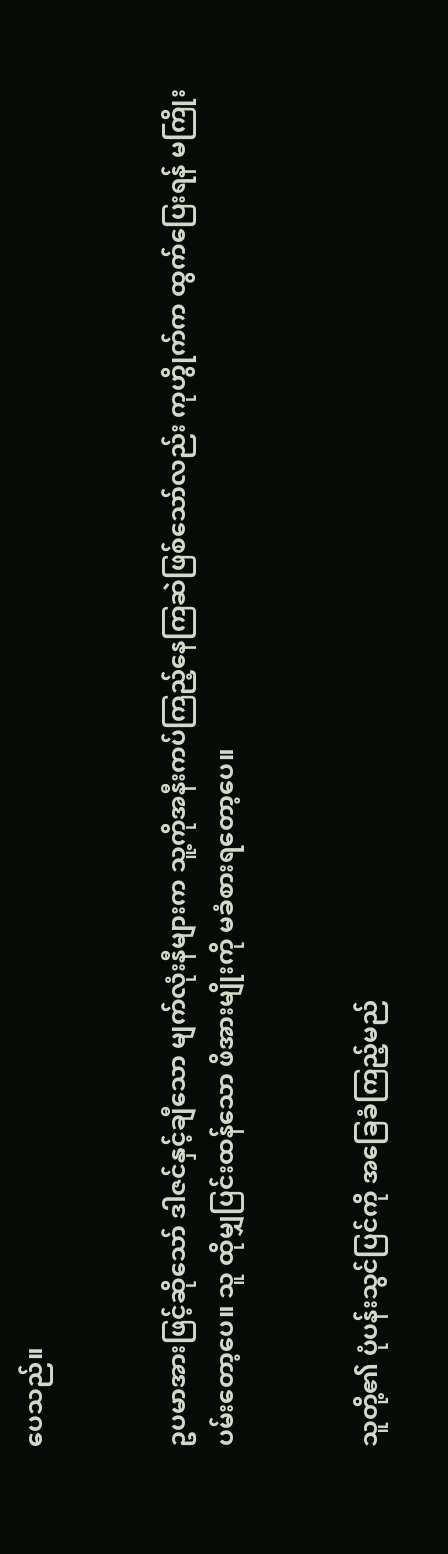ပေသည်။


ဥပမာအားဖြင့်ဆိုသော် ဒါဇင်နှင့်ချီသော မျက်လုံးနီများက သူ့ကိုအနီးကပ်ကြည့်နေကြဆဲဖြစ်သော်လည်း ကုဟွိုက်က ထွက်ပြေးရန် မကြိုးပမ်းတော့ပေ။ သူ ထိုမျှပြင်းထန်သော ဖိအားမျိုးကို မခံစားရတော့ပေ။


သူတို့၏ ပုံပန်းသွင်ပြင်ကို အ‌ခြေခံကြည့်မည်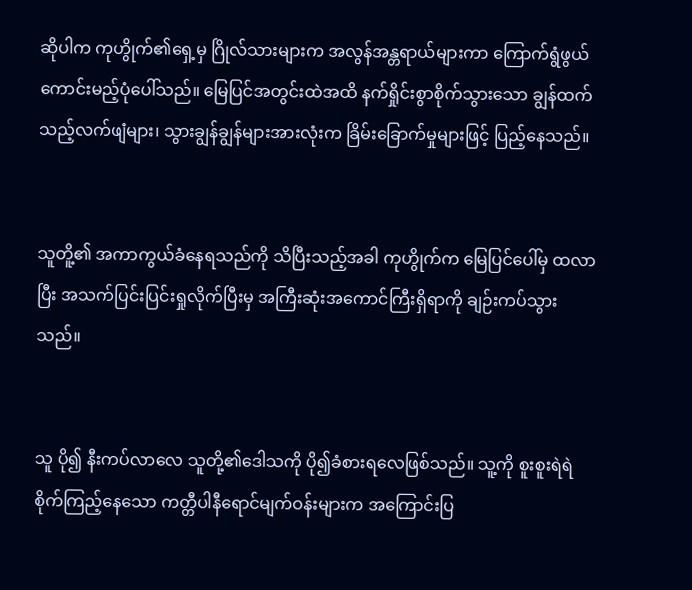ဆိုပါက ကုဟွိုက်၏ရှေ့မှ ဂြိုလ်သားများက အလွန်အန္တရာယ်များကာ ကြောက်ရွံဖွယ်ကောင်းမည့်ပုံပေါ်သည်။ မြေပြင်အတွင်းထဲအထိ နက်ရှိုင်းစွာစိုက်သွားသော ချွန်ထက်သည့်လက်ဖျံများ၊ သွားချွန်ချွန်များအားလုံးက ခြိမ်းခြောက်မှုများဖြင့် ပြည့်နေသည်။


သူတိူ့၏ အကာကွယ်ခံနေရသည်ကို သိပြီးသည့်အခါ ကုဟွိုက်က မြေပြင်ပေါ်မှ ထလာပြီး အသက်ပြင်းပြင်းရှုလိုက်ပြီးမှ အကြီးဆုံးအကောင်ကြီးရှိရာကို ချဉ်းကပ်သွားသည်။


သူ ပို၍ ‌နီးကပ်လာလေ သူတို့၏ဒေါသကို ပို၍ခံစားရလေဖြစ်သည်။ သူ့ကို စူးစူးရဲရဲစိုက်ကြည့်နေသော ကတ္တီပါနီရောင်မျက်ဝန်းများက အကြောင်းပြ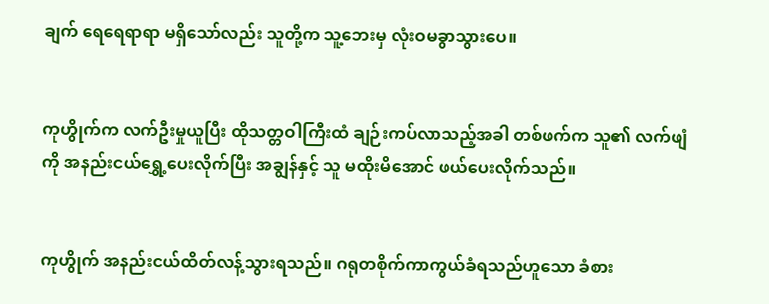ချက် ရေရေရာရာ မရှိသော်လည်း သူတို့က သူ့ဘေးမှ လုံးဝမခွာသွားပေ။


ကုဟွိုက်က လက်ဦးမှုယူပြီး ထိုသတ္တဝါကြီးထံ ချဉ်းကပ်လာသည့်အခါ တစ်ဖက်က သူ၏ လက်ဖျံကို အနည်းငယ်ရွှေ့ပေးလိုက်ပြီး အချွန်နှင့် သူ မထိုးမိအောင် ဖယ်ပေးလိုက်သည်။


ကုဟွိုက် အနည်းငယ်ထိတ်လန့်သွားရသည်။ ဂရုတစိုက်ကာကွယ်ခံရသည်ဟူသော ခံစား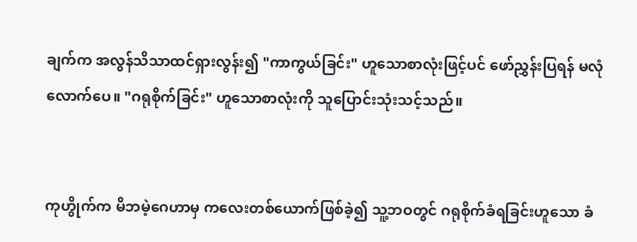ချက်က အလွန်သိသာထင်ရှားလွန်း၍ "ကာကွယ်ခြင်း" ဟူသောစာလုံးဖြင့်ပင် ဖော်ညွှန်းပြရန် မလုံလောက်ပေ။ "ဂရုစိုက်ခြင်း" ဟူသောစာလုံးကို သူပြောင်းသုံးသင့်သည်။


ကုဟွိုက်က မိဘမဲ့ဂေဟာမှ ကလေးတစ်ယောက်ဖြစ်ခဲ့၍ သူ့ဘဝတွင် ဂရုစိုက်ခံရခြင်းဟူသော ခံ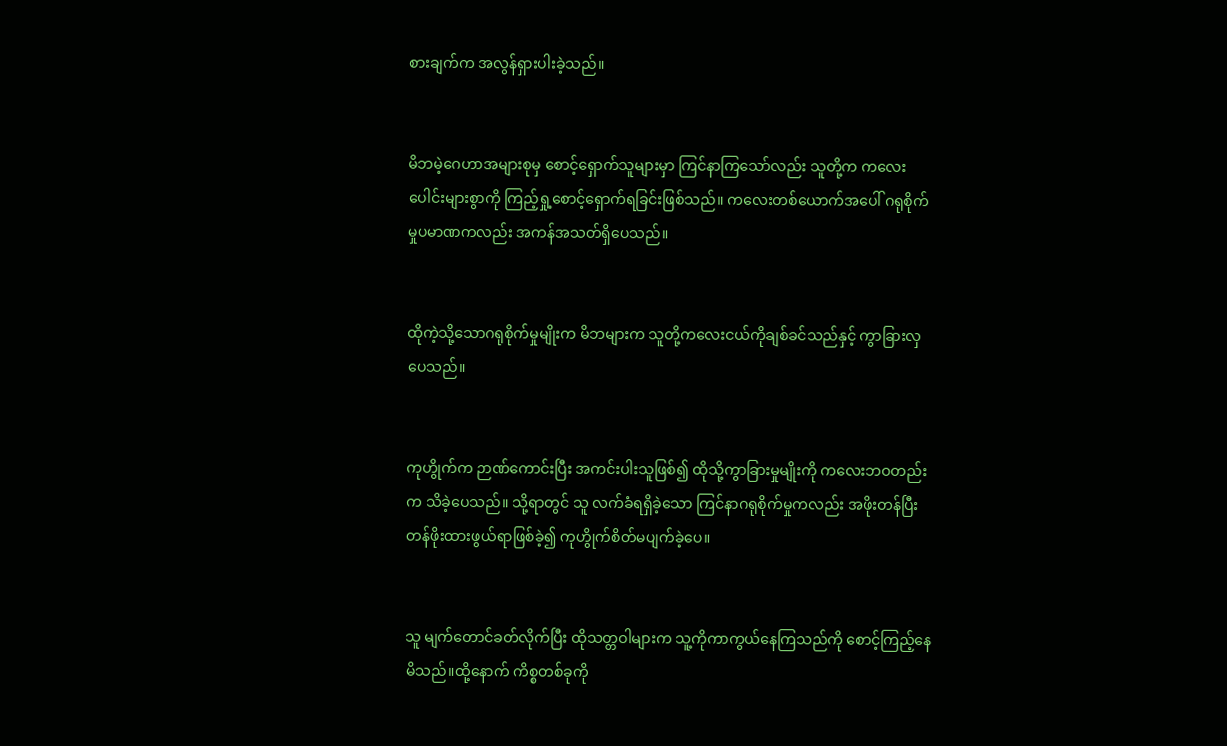စားချက်က အလွန်ရှားပါးခဲ့သည်။


မိဘမဲ့ဂေဟာအများစုမှ စောင့်ရှောက်သူများမှာ ကြင်နာကြသော်လည်း သူတို့က ကလေးပေါင်းများစွာကို ကြည့်ရှု့စောင့်ရှောက်ရခြင်းဖြစ်သည်။ ကလေးတစ်ယောက်‌အပေါ် ဂရုစိုက်မှုပမာဏကလည်း အကန်အသတ်ရှိပေသည်။


ထိုကဲ့သို့သောဂရုစိုက်မှုမျိုးက မိဘများက သူတို့ကလေးငယ်ကိုချစ်ခင်သည်နှင့် ကွာခြားလှပေသည်။


ကုဟွိုက်က ဉာဏ်ကောင်းပြီး အကင်းပါးသူဖြစ်၍ ထိုသို့ကွာခြားမှုမျိုးကို ကလေးဘဝတည်းက သိခဲ့ပေသည်။ သို့ရာတွင် သူ လက်ခံရရှိခဲ့သော ကြင်နာဂရုစိုက်မှုကလည်း အဖိုးတန်ပြီး တန်ဖိုးထားဖွယ်ရာဖြစ်ခဲ့၍ ကုဟွိုက်စိတ်မပျက်ခဲ့ပေ။


သူ မျက်တောင်ခတ်လိုက်ပြီး ထိုသတ္တဝါများက သူ့ကိုကာကွယ်နေကြသည်ကို စောင့်ကြည့်နေမိသည်။ထို့နောက် ကိစ္စတစ်ခုကို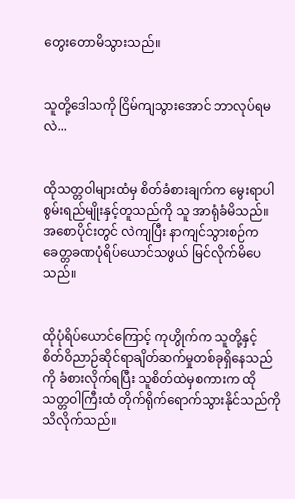တွေးတောမိသွားသည်။


သူတို့ဒေါသကို ငြိမ်ကျသွားအောင် ဘာလုပ်ရမလဲ...


ထိုသတ္တဝါများထံမှ စိတ်ခံစားချက်က မွေးရာပါစွမ်းရည်မျိုးနှင့်တူသည်ကို သူ အာရုံခံမိသည်။ အစောပိုင်းတွင် လဲကျပြီး နာကျင်သွားစဉ်က ခေတ္တခဏပုံရိပ်ယောင်သဖွယ် မြင်လိုက်မိပေသည်။


ထိုပုံရိပ်ယောင်ကြောင့် ကုဟွိုက်က သူတို့နှင့် စိတ်ဝိညာဉ်ဆိုင်ရာချိတ်ဆက်မှုတစ်ခုရှိနေသည်ကို ခံစားလိုက်ရပြီး သူစိတ်ထဲမှစကားက ထိုသတ္တဝါကြီးထံ တိုက်ရိုက်ရောက်သွားနိုင်သည်ကို သိလိုက်သည်။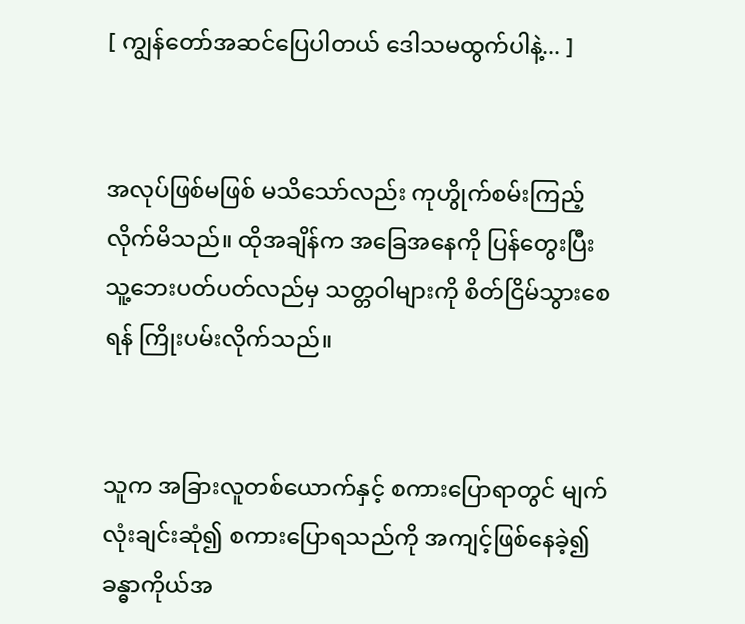[ ကျွန်တော်အဆင်ပြေပါတယ် ဒေါသမထွက်ပါနဲ့... ]


အလုပ်ဖြစ်မဖြစ် မသိသော်လည်း ကုဟွိုက်စမ်းကြည့်လိုက်မိသည်။ ထိုအချိန်က အခြေအနေကို ပြန်တွေးပြီး သူ့ဘေးပတ်ပတ်လည်မှ သတ္တဝါများကို စိတ်ငြိမ်သွားစေရန် ကြိုးပမ်းလိုက်သည်။


သူက အခြားလူတစ်ယောက်နှင့် စကားပြောရာတွင် မျက်လုံးချင်းဆုံ၍ စကားပြောရသည်ကို အကျင့်ဖြစ်နေခဲ့၍ ခန္ဓာကိုယ်အ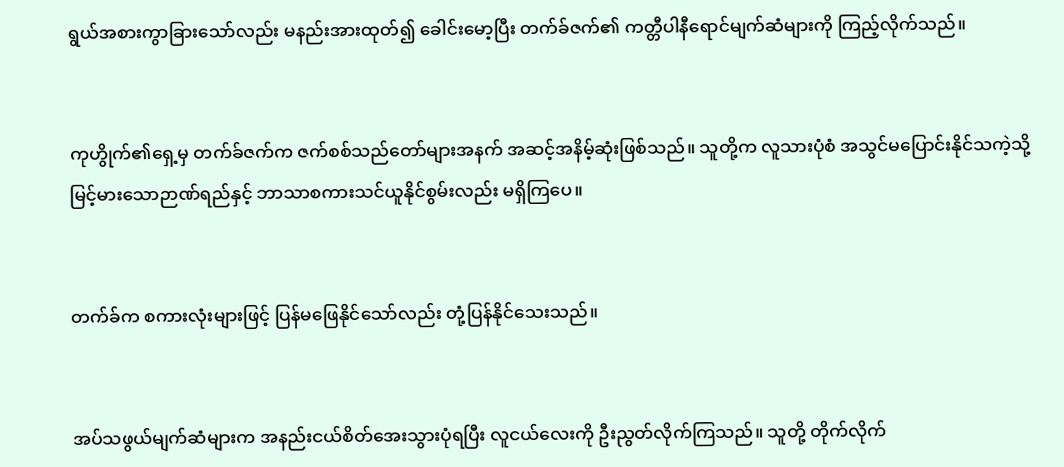ရွယ်အစားကွာခြားသော်လည်း မနည်းအားထုတ်၍ ခေါင်းမော့ပြီး တက်ခ်ဇက်၏ ကတ္တီပါနီရောင်မျက်ဆံများကို ကြည့်လိုက်သည်။


ကုဟွိုက်၏ရှေ့မှ တက်ခ်ဇက်က ဇက်စစ်သည်တော်များအနက် အဆင့်အနိမ့်ဆုံးဖြစ်သည်။ သူတို့က လူသားပုံစံ အသွင်မပြောင်းနိုင်သကဲ့သို့ မြင့်မားသောဉာဏ်ရည်နှင့် ဘာသာစကားသင်ယူနိုင်စွမ်းလည်း မရှိကြပေ။


တက်ခ်က စကားလုံးများဖြင့် ပြန်မဖြေနိုင်သော်လည်း တုံ့ပြန်နိုင်သေးသည်။


အပ်သဖွယ်မျက်ဆံများက အနည်းငယ်စိတ်အေးသွားပုံရပြီး လူငယ်လေးကို ဦးညွတ်လိုက်ကြသည်။ သူတို့ တိုက်လိုက်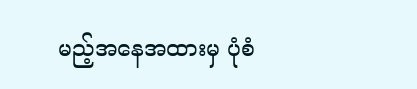မည့်အနေအထားမှ ပုံစံ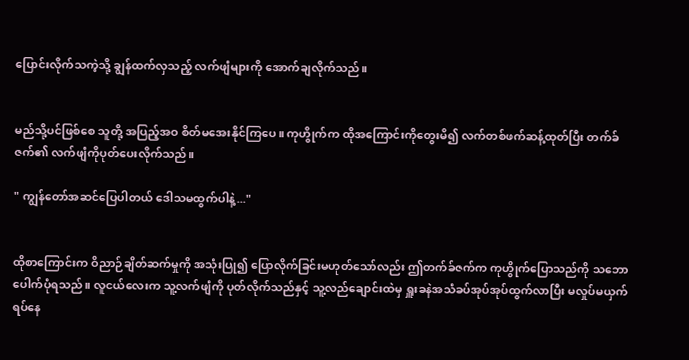ပြောင်းလိုက်သကဲ့သို့ ချွန်ထက်လှသည့် လက်ဖျံများကို အောက်ချလိုက်သည်။


မည်သို့ပင်ဖြစ်စေ သူတို့ အပြည့်အဝ စိတ်မအေးနိုင်ကြပေ။ ကုဟွိုက်က ထိုအကြောင်းကိုတွေးမိ၍ လက်တစ်ဖက်ဆန့်ထုတ်ပြီး တက်ခ်ဇက်၏ လက်ဖျံကိုပုတ်ပေးလိုက်သည်။

" ကျွန်တော်အဆင်ပြေပါတယ် ဒေါသမထွက်ပါနဲ့..."


ထိုစာကြောင်းက ဝိညာဉ်ချိတ်ဆက်မှုကို အသုံးပြု၍ ပြောလိုက်ခြင်းမဟုတ်သော်လည်း ဤတက်ခ်ဇက်က ကုဟွိုက်ပြောသည်ကို သဘောပေါက်ပုံရသည်။ လူငယ်လေးက သူ့လက်ဖျံကို ပုတ်လိုက်သည်နှင့် သူ့လည်ချောင်းထဲမှ ရှူးခနဲအသံခပ်အုပ်အုပ်ထွက်လာပြီး မလှုပ်မယှက် ရပ်နေ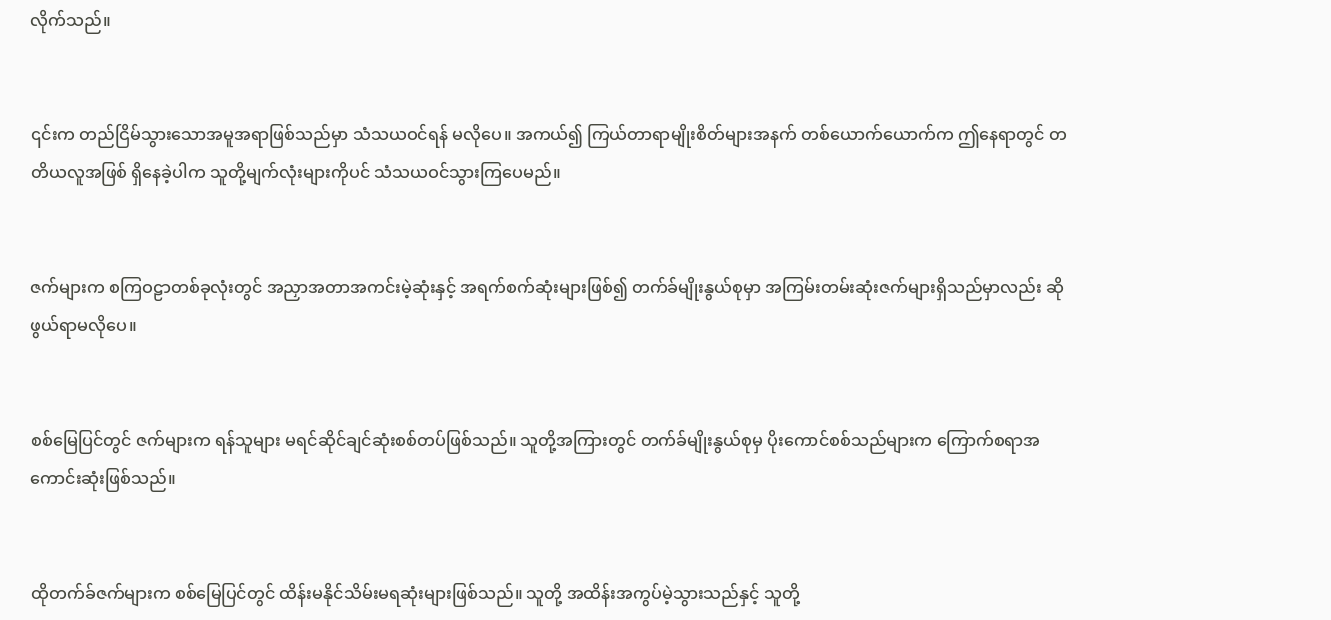လိုက်သည်။


၎င်းက တည်ငြိမ်သွားသောအမူအရာဖြစ်သည်မှာ သံသယဝင်ရန် မလိုပေ။ အကယ်၍ ကြယ်တာရာမျိုးစိတ်များအနက် တစ်ယောက်ယောက်က ဤနေရာတွင် တတိယလူအဖြစ် ရှိနေခဲ့ပါက သူတို့မျက်လုံးများကိုပင် သံသယဝင်သွားကြပေမည်။


ဇက်များက စကြဝဠာတစ်ခုလုံးတွင် အညှာအတာအကင်းမဲ့ဆုံးနှင့် အရက်စက်ဆုံးများဖြစ်၍ တက်ခ်မျိုးနွယ်စုမှာ အကြမ်းတမ်းဆုံးဇက်များရှိသည်မှာလည်း ဆိုဖွယ်ရာမလိုပေ။


စစ်မြေပြင်တွင် ဇက်များက ရန်သူများ မရင်ဆိုင်ချင်ဆုံးစစ်တပ်ဖြစ်သည်။ သူတို့အကြားတွင် တက်ခ်မျိုးနွယ်စုမှ ပိုးကောင်စစ်သည်များက ကြောက်စရာအကောင်းဆုံးဖြစ်သည်။


ထိုတက်ခ်ဇက်များက စစ်မြေပြင်တွင် ထိန်းမနိုင်သိမ်းမရဆုံးများဖြစ်သည်။ သူတို့ အထိန်းအကွပ်မဲ့သွားသည်နှင့် သူတို့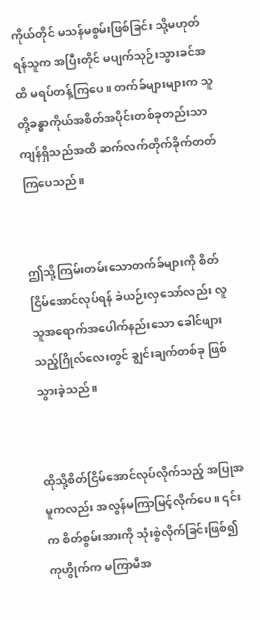ကိုယ်တိုင် မသန်မစွမ်းဖြစ်ခြင်း သို့မဟုတ် ရန်သူက အပြီးတိုင် မပျက်သုဉ်းသွားခင်အထိ မရပ်တန့်ကြပေ။ တက်ခ်များများက သူတို့ခန္ဓာကိုယ်အစိတ်အပိုင်းတစ်ခုတည်းသာ ကျန်ရှိသည်အထိ ဆက်လက်တိုက်ခိုက်တတ်ကြပေသည်။


ဤသို့ကြမ်းတမ်းသောတက်ခ်များကို စိတ်ငြိမ်အောင်လုပ်ရန် ခဲယဉ်းလှသော်လည်း လူသူအရောက်အပေါက်နည်းသော ခေါင်ဖျားသည့်ဂြိုလ်လေး‌တွင် ချွင်းချက်တစ်ခု ဖြစ်သွားခဲ့သည်။


ထိုသို့စိတ်ငြိမ်အောင်လုပ်လိုက်သည့် အပြုအမူကလည်း အလွန်မကြာမြင့်လိုက်ပေ။ ၎င်းက စိတ်စွမ်းအားကို သုံးစွဲလိုက်ခြင်းဖြစ်၍ ကုဟွိုက်က မကြာမီအ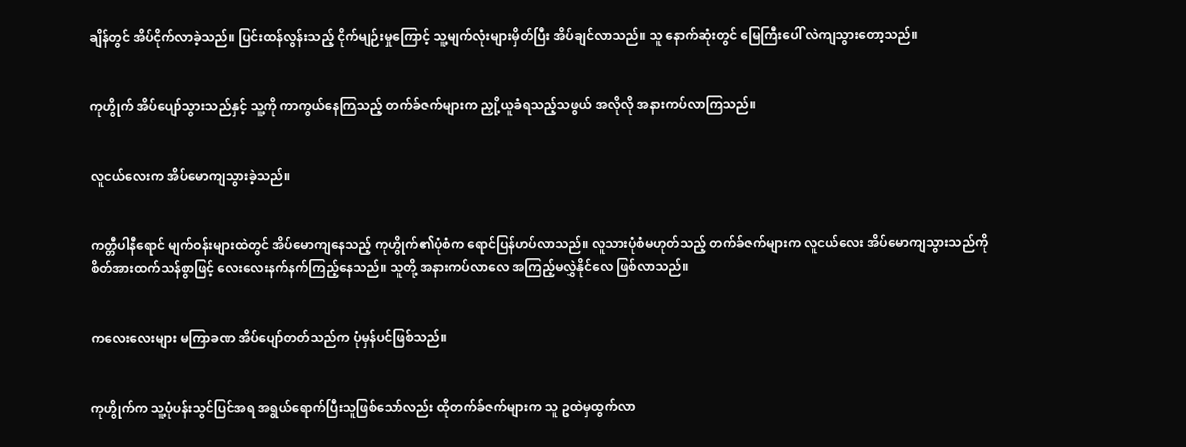ချိန်တွင် အိပ်ငိုက်လာခဲ့သည်။ ပြင်းထန်လွန်းသည့် ငိုက်မျဉ်းမှုကြောင့် သူ့မျက်လုံးများမှိတ်ပြီး အိပ်ချင်လာသည်။ သူ နောက်ဆုံးတွင် မြေကြီးပေါ် လဲကျသွားတော့သည်။


ကုဟွိုက် အိပ်ပျော်သွားသည်နှင့် သူ့ကို ကာကွယ်နေကြသည့် တက်ခ်ဇက်များက ညှို့ယူခံရသည့်သဖွယ် အလိုလို အနားကပ်လာကြသည်။


လူငယ်လေးက အိပ်မောကျသွားခဲ့သည်။


ကတ္တီပါနီရောင် မျက်ဝန်းများထဲတွင် အိပ်မောကျနေသည့် ကုဟွိုက်၏ပုံစံက ရောင်ပြန်ဟပ်လာသည်။ လူသားပုံစံမဟုတ်သည့် တက်ခ်ဇက်များက လူငယ်လေး အိပ်မောကျသွားသည်ကို စိတ်အားထက်သန်စွာဖြင့် လေးလေးနက်နက်ကြည့်နေသည်။ သူတို့ အနားကပ်လာလေ အကြည့်မလွှဲနိုင်လေ ဖြစ်လာသည်။


ကလေးလေးများ မကြာခဏ အိပ်ပျော်တတ်သည်က ပုံမှန်ပင်ဖြစ်သည်။


ကုဟွိုက်က သူ့ပုံပန်းသွင်ပြင်အရ အရွယ်ရောက်ပြီးသူဖြစ်သော်လည်း ထိုတက်ခ်ဇက်များက သူ ဥထဲမှထွက်လာ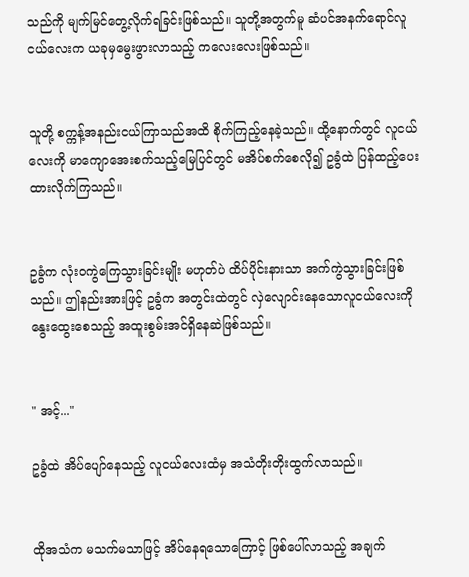သည်ကို မျက်မြင်တွေ့လိုက်ရခြင်းဖြစ်သည်။ သူတို့အတွက်မူ ဆံပင်အနက်ရောင်လူငယ်လေးက ယခုမှမွေးဖွားလာသည့် ကလေးလေးဖြစ်သည်။


သူတို့ စက္ကန့်အနည်းငယ်ကြာသည်အထိ စိုက်ကြည့်နေခဲ့သည်။ ထို့နောက်တွင် လူငယ်လေးကို ‌မာကျောအေးစက်သည့်မြေပြင်တွင် မအိပ်စက်စေလို၍ ဥခွံထဲ ပြန်ထည့်ပေးထားလိုက်ကြသည်။


ဥခွံက လုံးဝကွဲကြေသွားခြင်းမျိုး မဟုတ်ပဲ ထိပ်ပိုင်းနားသာ အက်ကွဲသွားခြင်းဖြစ်သည်။ ဤနည်းအားဖြင့် ဥခွံက အတွင်းထဲတွင် လှဲလျောင်းနေသောလူငယ်လေးကို နွေးထွေးစေသည့် အထူးစွမ်းအင်ရှိနေဆဲဖြစ်သည်။


" အင့်..."

ဥခွံထဲ အိပ်ပျော်နေသည့် လူငယ်လေးထံမှ အသံတိုးတိုးထွက်လာသည်။


ထိုအသံက မသက်မသာဖြင့် အိပ်နေရသောကြောင့် ဖြစ်ပေါ်လာသည့် အချက်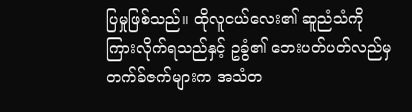ပြမှုဖြစ်သည်။ ထိုလူငယ်လေး၏ ဆူညံသံကို ကြားလိုက်ရသည်နှင့် ဥခွံ၏ ဘေးပတ်ပတ်လည်မှ တက်ခ်ဇက်များက အသံတ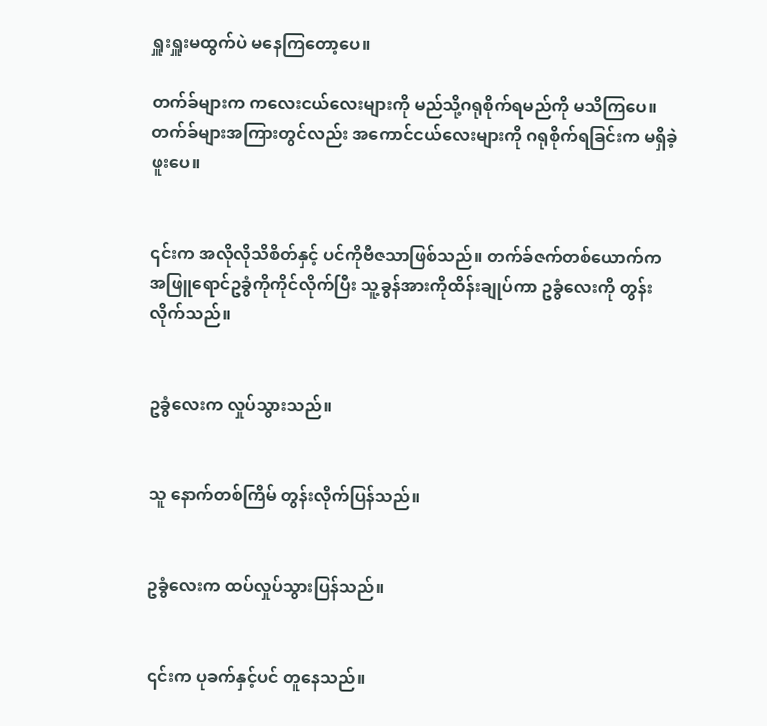ရှူးရှူးမထွက်ပဲ မနေကြတော့ပေ။

တက်ခ်များက ကလေးငယ်လေးများကို မည်သို့ဂရုစိုက်ရမည်ကို မသိကြပေ။ တက်ခ်များအကြားတွင်လည်း အကောင်ငယ်လေးများကို ဂရုစိုက်ရခြင်းက မရှိခဲ့ဖူးပေ။


၎င်းက အလိုလိုသိစိတ်နှင့် ပင်ကိုဗီဇသာဖြစ်သည်။ တက်ခ်ဇက်တစ်ယောက်က အဖြူရောင်ဥခွံကိုကိုင်လိုက်ပြီး သူ့ခွန်အားကိုထိန်းချုပ်ကာ ဥခွံလေးကို တွန်းလိုက်သည်။


ဥခွံလေးက လှုပ်သွားသည်။


သူ နောက်တစ်ကြိမ် တွန်းလိုက်ပြန်သည်။


ဥခွံလေးက ထပ်လှုပ်သွားပြန်သည်။


၎င်းက ပုခက်နှင့်ပင် တူနေသည်။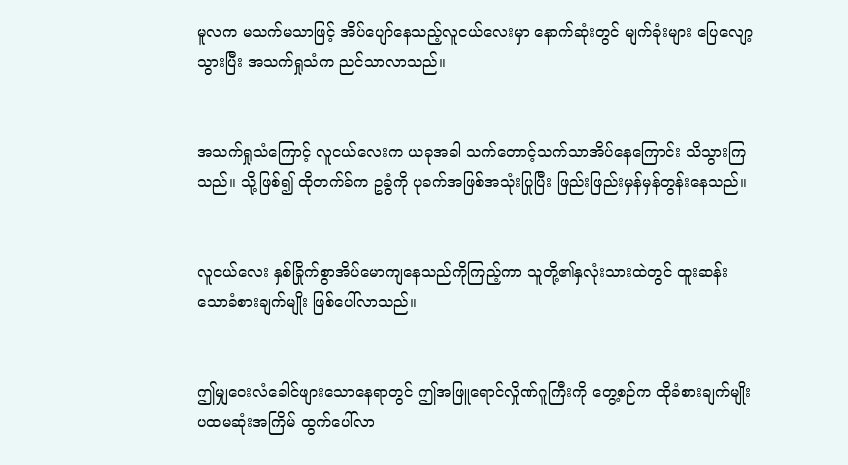မူလက မသက်မသာဖြင့် အိပ်ပျော်နေသည့်လူငယ်လေးမှာ နောက်ဆုံးတွင် မျက်ခုံးများ ပြေလျော့သွားပြီး အသက်ရှုသံက ညင်သာလာသည်။


အသက်ရှုသံကြောင့် လူငယ်လေးက ယခုအခါ သက်တောင့်သက်သာအိပ်နေကြောင်း သိသွားကြသည်။ သို့ဖြစ်၍ ထိုတက်ခ်က ဥခွံကို ပုခက်အဖြစ်အသုံးပြုပြီး ‌ဖြည်းဖြည်းမှန်မှန်တွန်းနေသည်။


လူငယ်လေး နှစ်ခြိုက်စွာအိပ်မောကျနေသည်ကိုကြည့်ကာ သူတို့၏နှလုံးသားထဲတွင် ထူးဆန်းသောခံစားချက်မျိုး ဖြစ်ပေါ်လာသည်။


ဤမျှဝေးလံခေါင်ဖျားသောနေရာတွင် ဤအဖြူရောင်လှိုဏ်ဂူကြီးကို တွေ့စဉ်က ထိုခံစားချက်မျိုး ပထမဆုံးအကြိမ် ထွက်ပေါ်လာ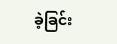ခဲ့ခြင်း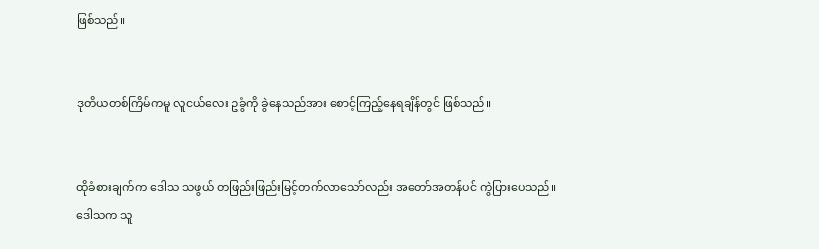ဖြစ်သည်။


ဒုတိယတစ်ကြိမ်ကမူ လူငယ်လေး ဥခွံကို ခွဲနေသည်အား စောင့်ကြည့်နေရချိန်တွင် ဖြစ်သည်။


ထိုခံစားချက်က ဒေါသ သဖွယ် တဖြည်းဖြည်းမြင့်တက်လာသော်လည်း အတော်အတန်ပင် ကွဲပြားပေသည်။ ဒေါသက သူ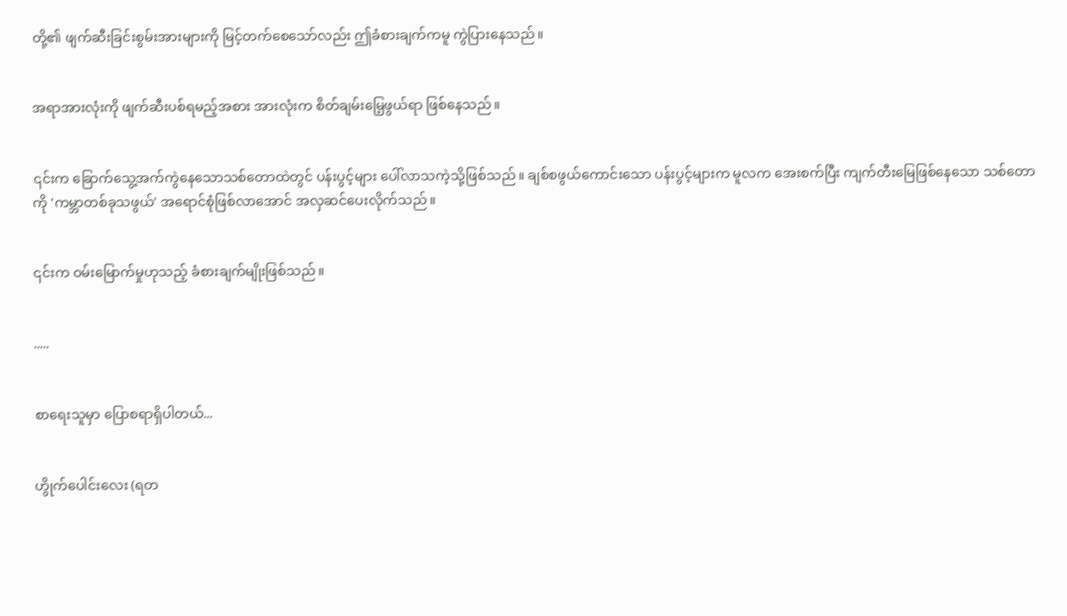တို့၏ ဖျက်ဆီးခြင်းစွမ်းအားများကို မြင့်တက်စေသော်လည်း ဤခံစားချက်ကမူ ကွဲပြားနေသည်။


အရာအားလုံးကို ဖျက်ဆီးပစ်ရမည့်အစား အားလုံးက စိတ်ချမ်းမြေ့ဖွယ်ရာ ဖြစ်နေသည်။


၎င်းက ခြောက်သွေ့အက်ကွဲနေသောသစ်တောထဲတွင် ပန်းပွင့်များ ပေါ်လာသကဲ့သို့ဖြစ်သည်။ ချစ်စဖွယ်ကောင်းသော ပန်းပွင့်များက မူလက အေးစက်ပြီး ကျက်တီးမြေဖြစ်နေသော သစ်တောကို 'ကမ္ဘာတစ်ခုသဖွယ်' အရောင်စုံဖြစ်လာအောင် အလှဆင်ပေးလိုက်သည်။


၎င်းက ဝမ်းမြောက်မှုဟုသည့် ခံစားချက်မျိုးဖြစ်သည်။


.....


စာရေးသူမှာ ပြောစရာရှိပါတယ်...


ဟွိုက်ပေါင်းလေး (ရတ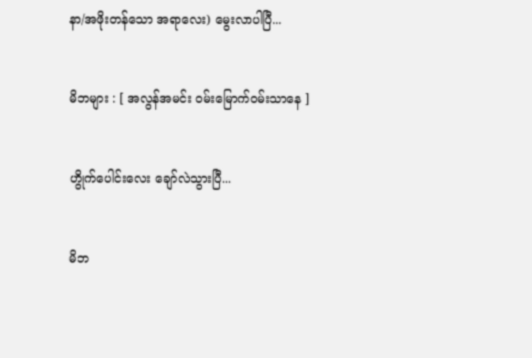နာ/အဖိုးတန်သော အရာလေး) မွေးလာပါပြီ...


မိဘများ : [ အလွန်အမင်း ဝမ်းမြောက်ဝမ်းသာနေ ]


ဟွိုက်ပေါင်းလေး ချော်လဲသွားပြီ...


မိဘ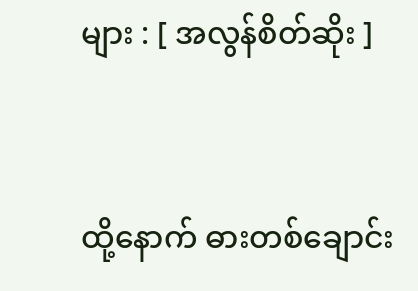များ : [ အလွန်စိတ်ဆိုး ]


ထို့နောက် ဓားတစ်ချောင်း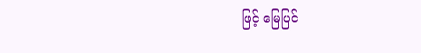ဖြင့် မြေပြင်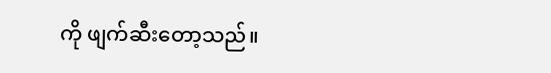ကို ဖျက်ဆီးတော့သည်။